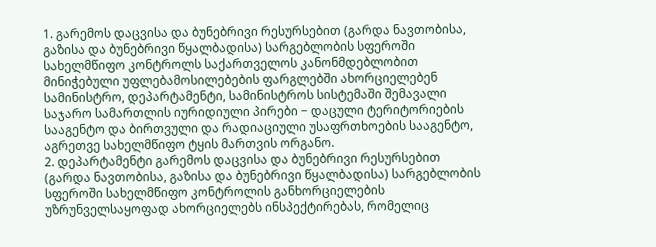1. გარემოს დაცვისა და ბუნებრივი რესურსებით (გარდა ნავთობისა, გაზისა და ბუნებრივი წყალბადისა) სარგებლობის სფეროში სახელმწიფო კონტროლს საქართველოს კანონმდებლობით მინიჭებული უფლებამოსილებების ფარგლებში ახორციელებენ სამინისტრო, დეპარტამენტი, სამინისტროს სისტემაში შემავალი საჯარო სამართლის იურიდიული პირები − დაცული ტერიტორიების სააგენტო და ბირთვული და რადიაციული უსაფრთხოების სააგენტო, აგრეთვე სახელმწიფო ტყის მართვის ორგანო.
2. დეპარტამენტი გარემოს დაცვისა და ბუნებრივი რესურსებით (გარდა ნავთობისა, გაზისა და ბუნებრივი წყალბადისა) სარგებლობის სფეროში სახელმწიფო კონტროლის განხორციელების უზრუნველსაყოფად ახორციელებს ინსპექტირებას, რომელიც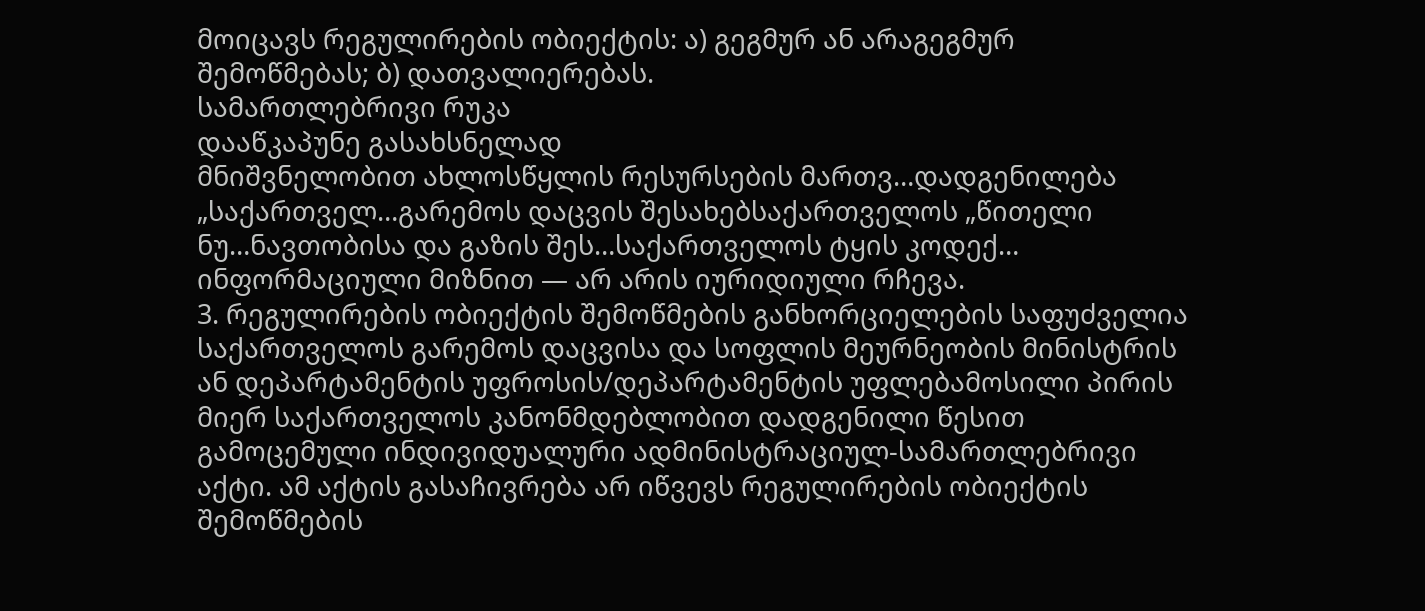მოიცავს რეგულირების ობიექტის: ა) გეგმურ ან არაგეგმურ შემოწმებას; ბ) დათვალიერებას.
სამართლებრივი რუკა
დააწკაპუნე გასახსნელად
მნიშვნელობით ახლოსწყლის რესურსების მართვ…დადგენილება „საქართველ…გარემოს დაცვის შესახებსაქართველოს „წითელი ნუ…ნავთობისა და გაზის შეს…საქართველოს ტყის კოდექ…
ინფორმაციული მიზნით — არ არის იურიდიული რჩევა.
3. რეგულირების ობიექტის შემოწმების განხორციელების საფუძველია საქართველოს გარემოს დაცვისა და სოფლის მეურნეობის მინისტრის ან დეპარტამენტის უფროსის/დეპარტამენტის უფლებამოსილი პირის მიერ საქართველოს კანონმდებლობით დადგენილი წესით გამოცემული ინდივიდუალური ადმინისტრაციულ-სამართლებრივი აქტი. ამ აქტის გასაჩივრება არ იწვევს რეგულირების ობიექტის შემოწმების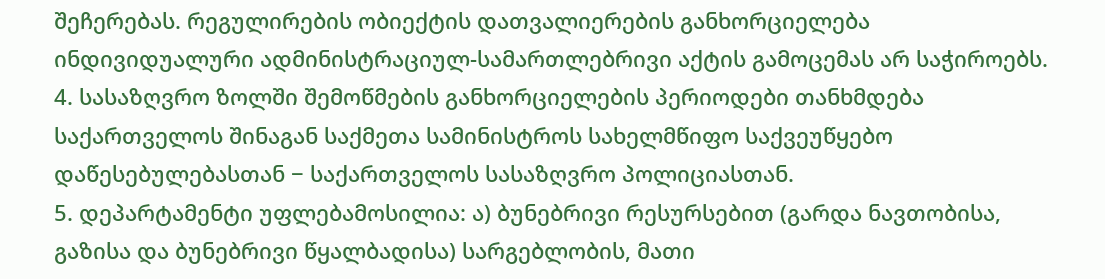შეჩერებას. რეგულირების ობიექტის დათვალიერების განხორციელება ინდივიდუალური ადმინისტრაციულ-სამართლებრივი აქტის გამოცემას არ საჭიროებს.
4. სასაზღვრო ზოლში შემოწმების განხორციელების პერიოდები თანხმდება საქართველოს შინაგან საქმეთა სამინისტროს სახელმწიფო საქვეუწყებო დაწესებულებასთან − საქართველოს სასაზღვრო პოლიციასთან.
5. დეპარტამენტი უფლებამოსილია: ა) ბუნებრივი რესურსებით (გარდა ნავთობისა, გაზისა და ბუნებრივი წყალბადისა) სარგებლობის, მათი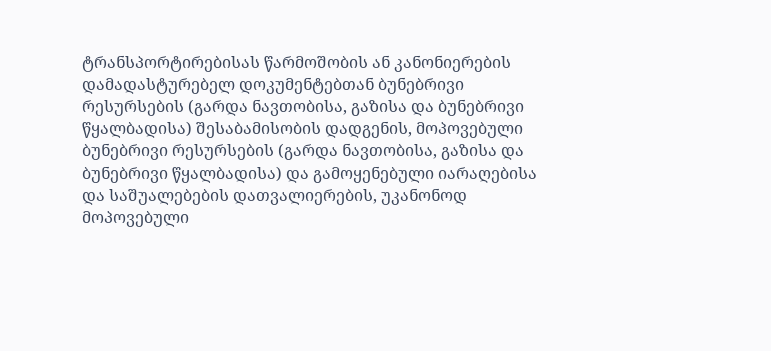ტრანსპორტირებისას წარმოშობის ან კანონიერების დამადასტურებელ დოკუმენტებთან ბუნებრივი რესურსების (გარდა ნავთობისა, გაზისა და ბუნებრივი წყალბადისა) შესაბამისობის დადგენის, მოპოვებული ბუნებრივი რესურსების (გარდა ნავთობისა, გაზისა და ბუნებრივი წყალბადისა) და გამოყენებული იარაღებისა და საშუალებების დათვალიერების, უკანონოდ მოპოვებული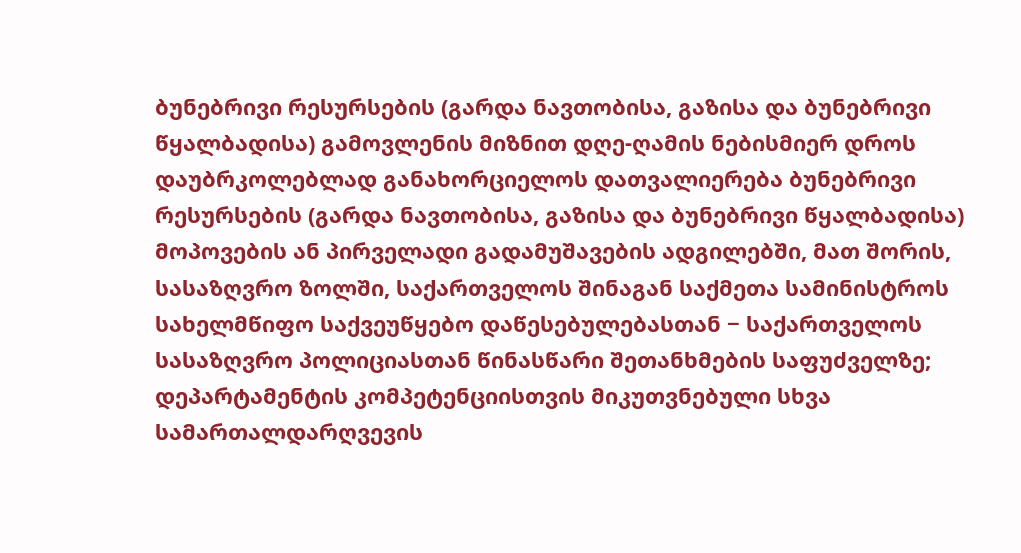ბუნებრივი რესურსების (გარდა ნავთობისა, გაზისა და ბუნებრივი წყალბადისა) გამოვლენის მიზნით დღე-ღამის ნებისმიერ დროს დაუბრკოლებლად განახორციელოს დათვალიერება ბუნებრივი რესურსების (გარდა ნავთობისა, გაზისა და ბუნებრივი წყალბადისა) მოპოვების ან პირველადი გადამუშავების ადგილებში, მათ შორის, სასაზღვრო ზოლში, საქართველოს შინაგან საქმეთა სამინისტროს სახელმწიფო საქვეუწყებო დაწესებულებასთან − საქართველოს სასაზღვრო პოლიციასთან წინასწარი შეთანხმების საფუძველზე; დეპარტამენტის კომპეტენციისთვის მიკუთვნებული სხვა სამართალდარღვევის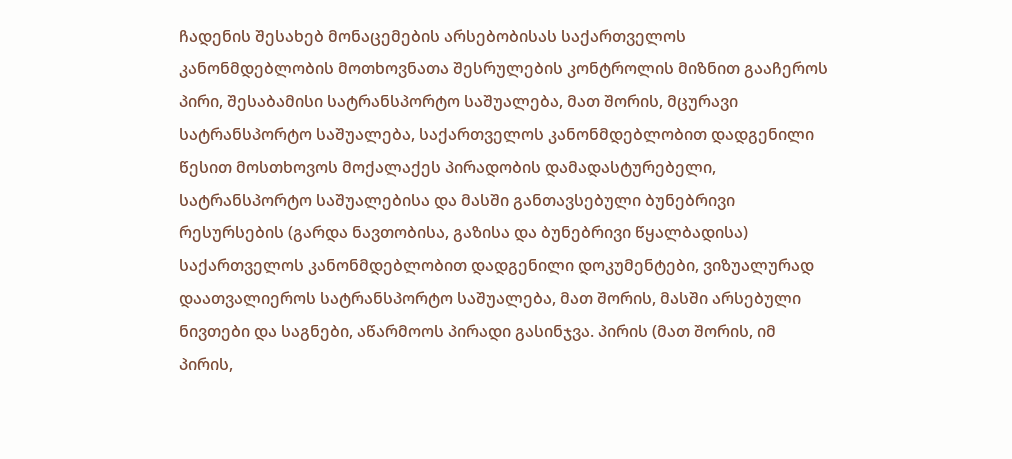ჩადენის შესახებ მონაცემების არსებობისას საქართველოს კანონმდებლობის მოთხოვნათა შესრულების კონტროლის მიზნით გააჩეროს პირი, შესაბამისი სატრანსპორტო საშუალება, მათ შორის, მცურავი სატრანსპორტო საშუალება, საქართველოს კანონმდებლობით დადგენილი წესით მოსთხოვოს მოქალაქეს პირადობის დამადასტურებელი, სატრანსპორტო საშუალებისა და მასში განთავსებული ბუნებრივი რესურსების (გარდა ნავთობისა, გაზისა და ბუნებრივი წყალბადისა) საქართველოს კანონმდებლობით დადგენილი დოკუმენტები, ვიზუალურად დაათვალიეროს სატრანსპორტო საშუალება, მათ შორის, მასში არსებული ნივთები და საგნები, აწარმოოს პირადი გასინჯვა. პირის (მათ შორის, იმ პირის,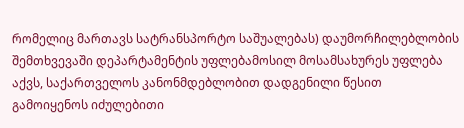რომელიც მართავს სატრანსპორტო საშუალებას) დაუმორჩილებლობის შემთხვევაში დეპარტამენტის უფლებამოსილ მოსამსახურეს უფლება აქვს, საქართველოს კანონმდებლობით დადგენილი წესით გამოიყენოს იძულებითი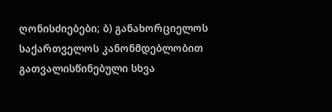ღონისძიებები; ბ) განახორციელოს საქართველოს კანონმდებლობით გათვალისწინებული სხვა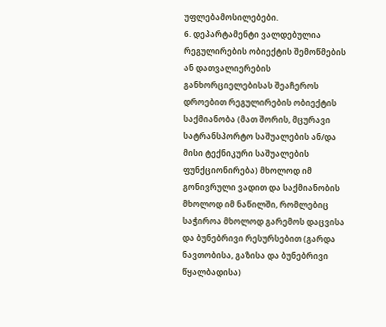უფლებამოსილებები.
6. დეპარტამენტი ვალდებულია რეგულირების ობიექტის შემოწმების ან დათვალიერების განხორციელებისას შეაჩეროს დროებით რეგულირების ობიექტის საქმიანობა (მათ შორის, მცურავი სატრანსპორტო საშუალების ან/და მისი ტექნიკური საშუალების ფუნქციონირება) მხოლოდ იმ გონივრული ვადით და საქმიანობის მხოლოდ იმ ნაწილში, რომლებიც საჭიროა მხოლოდ გარემოს დაცვისა და ბუნებრივი რესურსებით (გარდა ნავთობისა, გაზისა და ბუნებრივი წყალბადისა)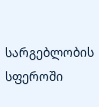სარგებლობის სფეროში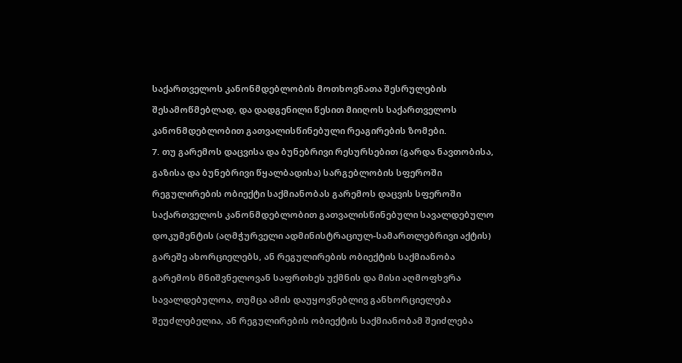საქართველოს კანონმდებლობის მოთხოვნათა შესრულების შესამოწმებლად, და დადგენილი წესით მიიღოს საქართველოს კანონმდებლობით გათვალისწინებული რეაგირების ზომები.
7. თუ გარემოს დაცვისა და ბუნებრივი რესურსებით (გარდა ნავთობისა, გაზისა და ბუნებრივი წყალბადისა) სარგებლობის სფეროში რეგულირების ობიექტი საქმიანობას გარემოს დაცვის სფეროში საქართველოს კანონმდებლობით გათვალისწინებული სავალდებულო დოკუმენტის (აღმჭურველი ადმინისტრაციულ-სამართლებრივი აქტის) გარეშე ახორციელებს, ან რეგულირების ობიექტის საქმიანობა გარემოს მნიშვნელოვან საფრთხეს უქმნის და მისი აღმოფხვრა სავალდებულოა, თუმცა ამის დაუყოვნებლივ განხორციელება შეუძლებელია, ან რეგულირების ობიექტის საქმიანობამ შეიძლება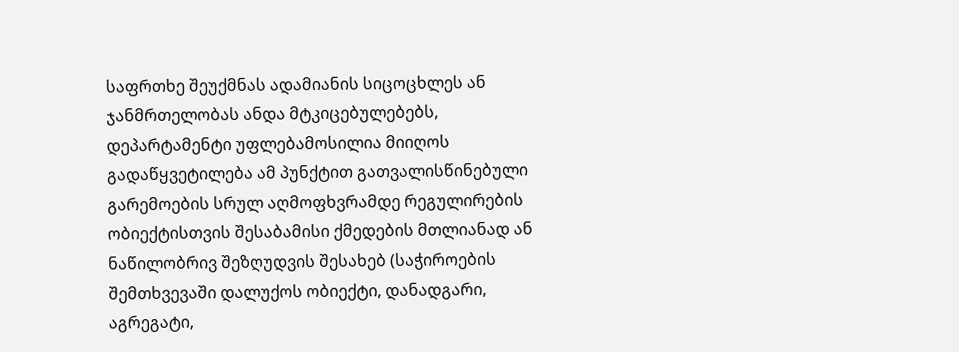საფრთხე შეუქმნას ადამიანის სიცოცხლეს ან ჯანმრთელობას ანდა მტკიცებულებებს, დეპარტამენტი უფლებამოსილია მიიღოს გადაწყვეტილება ამ პუნქტით გათვალისწინებული გარემოების სრულ აღმოფხვრამდე რეგულირების ობიექტისთვის შესაბამისი ქმედების მთლიანად ან ნაწილობრივ შეზღუდვის შესახებ (საჭიროების შემთხვევაში დალუქოს ობიექტი, დანადგარი, აგრეგატი,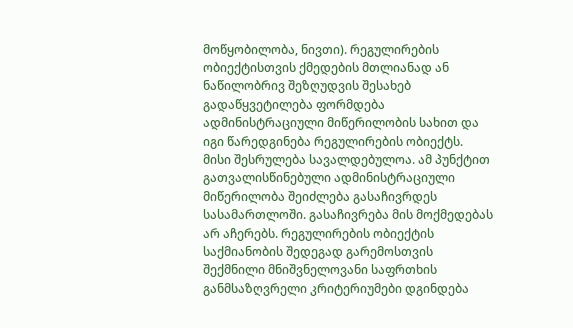მოწყობილობა, ნივთი). რეგულირების ობიექტისთვის ქმედების მთლიანად ან ნაწილობრივ შეზღუდვის შესახებ გადაწყვეტილება ფორმდება ადმინისტრაციული მიწერილობის სახით და იგი წარედგინება რეგულირების ობიექტს. მისი შესრულება სავალდებულოა. ამ პუნქტით გათვალისწინებული ადმინისტრაციული მიწერილობა შეიძლება გასაჩივრდეს სასამართლოში. გასაჩივრება მის მოქმედებას არ აჩერებს. რეგულირების ობიექტის საქმიანობის შედეგად გარემოსთვის შექმნილი მნიშვნელოვანი საფრთხის განმსაზღვრელი კრიტერიუმები დგინდება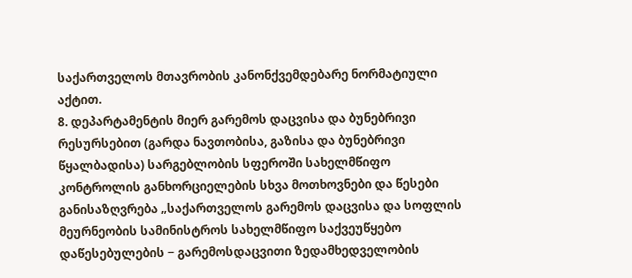საქართველოს მთავრობის კანონქვემდებარე ნორმატიული აქტით.
8. დეპარტამენტის მიერ გარემოს დაცვისა და ბუნებრივი რესურსებით (გარდა ნავთობისა, გაზისა და ბუნებრივი წყალბადისა) სარგებლობის სფეროში სახელმწიფო კონტროლის განხორციელების სხვა მოთხოვნები და წესები განისაზღვრება „საქართველოს გარემოს დაცვისა და სოფლის მეურნეობის სამინისტროს სახელმწიფო საქვეუწყებო დაწესებულების − გარემოსდაცვითი ზედამხედველობის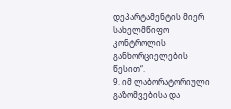დეპარტამენტის მიერ სახელმწიფო კონტროლის განხორციელების წესით“.
9. იმ ლაბორატორიული გაზომვებისა და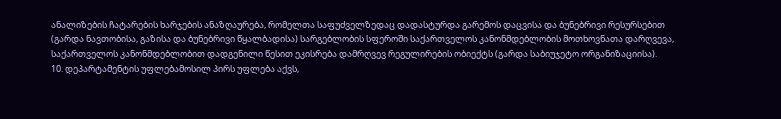ანალიზების ჩატარების ხარჯების ანაზღაურება, რომელთა საფუძველზედაც დადასტურდა გარემოს დაცვისა და ბუნებრივი რესურსებით (გარდა ნავთობისა, გაზისა და ბუნებრივი წყალბადისა) სარგებლობის სფეროში საქართველოს კანონმდებლობის მოთხოვნათა დარღვევა, საქართველოს კანონმდებლობით დადგენილი წესით ეკისრება დამრღვევ რეგულირების ობიექტს (გარდა საბიუჯეტო ორგანიზაციისა).
10. დეპარტამენტის უფლებამოსილ პირს უფლება აქვს,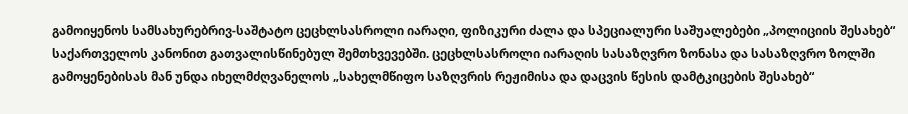გამოიყენოს სამსახურებრივ-საშტატო ცეცხლსასროლი იარაღი, ფიზიკური ძალა და სპეციალური საშუალებები „პოლიციის შესახებ“ საქართველოს კანონით გათვალისწინებულ შემთხვევებში. ცეცხლსასროლი იარაღის სასაზღვრო ზონასა და სასაზღვრო ზოლში გამოყენებისას მან უნდა იხელმძღვანელოს „სახელმწიფო საზღვრის რეჟიმისა და დაცვის წესის დამტკიცების შესახებ“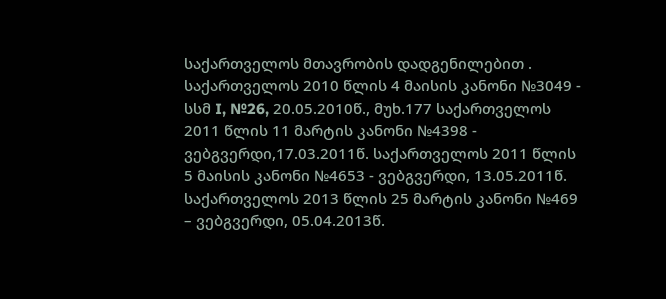საქართველოს მთავრობის დადგენილებით . საქართველოს 2010 წლის 4 მაისის კანონი №3049 - სსმ I, №26, 20.05.2010წ., მუხ.177 საქართველოს 2011 წლის 11 მარტის კანონი №4398 - ვებგვერდი,17.03.2011წ. საქართველოს 2011 წლის 5 მაისის კანონი №4653 - ვებგვერდი, 13.05.2011წ. საქართველოს 2013 წლის 25 მარტის კანონი №469 – ვებგვერდი, 05.04.2013წ.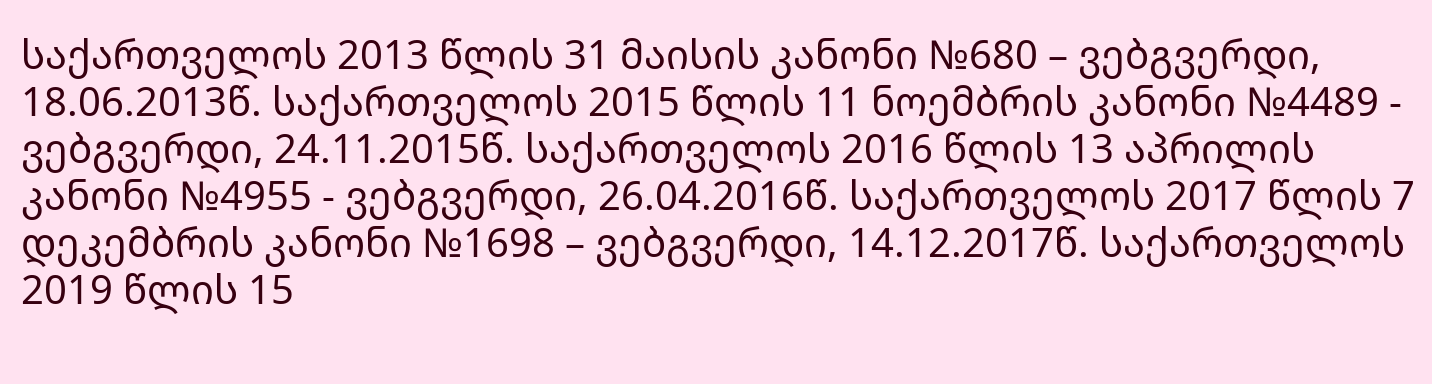საქართველოს 2013 წლის 31 მაისის კანონი №680 – ვებგვერდი, 18.06.2013წ. საქართველოს 2015 წლის 11 ნოემბრის კანონი №4489 - ვებგვერდი, 24.11.2015წ. საქართველოს 2016 წლის 13 აპრილის კანონი №4955 - ვებგვერდი, 26.04.2016წ. საქართველოს 2017 წლის 7 დეკემბრის კანონი №1698 – ვებგვერდი, 14.12.2017წ. საქართველოს 2019 წლის 15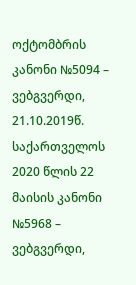ოქტომბრის კანონი №5094 – ვებგვერდი, 21.10.2019წ. საქართველოს 2020 წლის 22 მაისის კანონი №5968 – ვებგვერდი,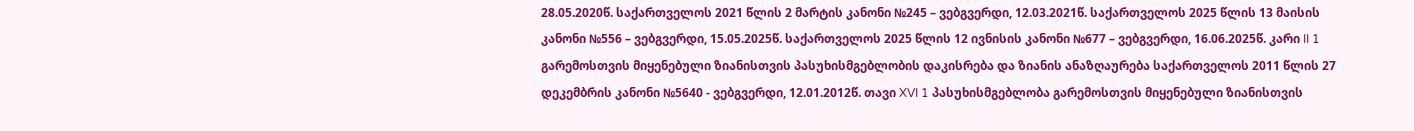28.05.2020წ. საქართველოს 2021 წლის 2 მარტის კანონი №245 – ვებგვერდი, 12.03.2021წ. საქართველოს 2025 წლის 13 მაისის კანონი №556 – ვებგვერდი, 15.05.2025წ. საქართველოს 2025 წლის 12 ივნისის კანონი №677 – ვებგვერდი, 16.06.2025წ. კარი II 1 გარემოსთვის მიყენებული ზიანისთვის პასუხისმგებლობის დაკისრება და ზიანის ანაზღაურება საქართველოს 2011 წლის 27 დეკემბრის კანონი №5640 - ვებგვერდი, 12.01.2012წ. თავი XVI 1 პასუხისმგებლობა გარემოსთვის მიყენებული ზიანისთვის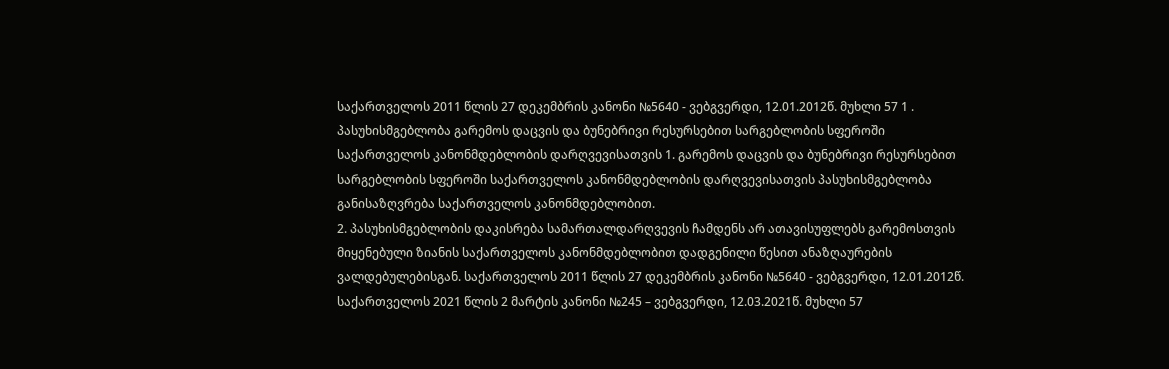საქართველოს 2011 წლის 27 დეკემბრის კანონი №5640 - ვებგვერდი, 12.01.2012წ. მუხლი 57 1 . პასუხისმგებლობა გარემოს დაცვის და ბუნებრივი რესურსებით სარგებლობის სფეროში საქართველოს კანონმდებლობის დარღვევისათვის 1. გარემოს დაცვის და ბუნებრივი რესურსებით სარგებლობის სფეროში საქართველოს კანონმდებლობის დარღვევისათვის პასუხისმგებლობა განისაზღვრება საქართველოს კანონმდებლობით.
2. პასუხისმგებლობის დაკისრება სამართალდარღვევის ჩამდენს არ ათავისუფლებს გარემოსთვის მიყენებული ზიანის საქართველოს კანონმდებლობით დადგენილი წესით ანაზღაურების ვალდებულებისგან. საქართველოს 2011 წლის 27 დეკემბრის კანონი №5640 - ვებგვერდი, 12.01.2012წ. საქართველოს 2021 წლის 2 მარტის კანონი №245 – ვებგვერდი, 12.03.2021წ. მუხლი 57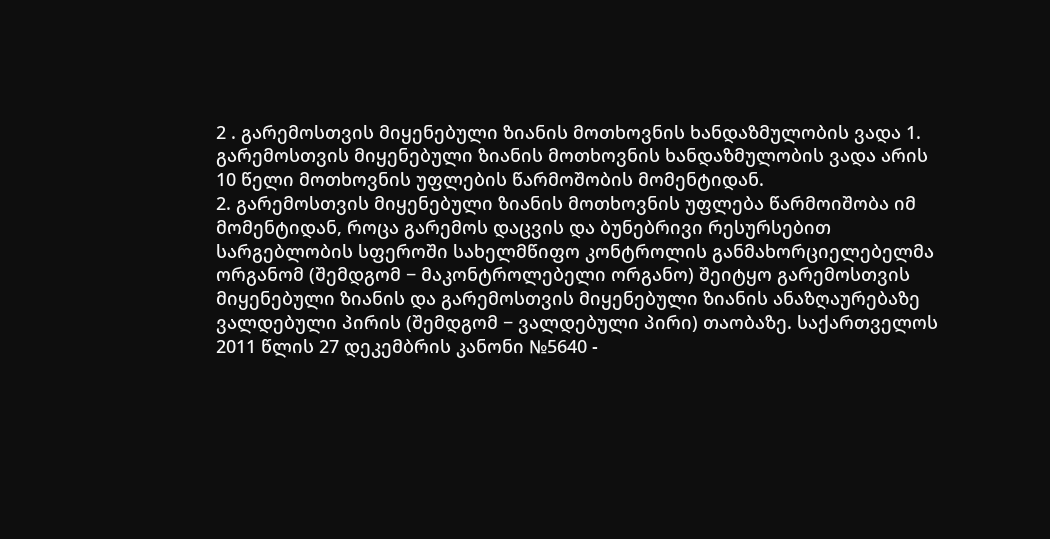2 . გარემოსთვის მიყენებული ზიანის მოთხოვნის ხანდაზმულობის ვადა 1. გარემოსთვის მიყენებული ზიანის მოთხოვნის ხანდაზმულობის ვადა არის 10 წელი მოთხოვნის უფლების წარმოშობის მომენტიდან.
2. გარემოსთვის მიყენებული ზიანის მოთხოვნის უფლება წარმოიშობა იმ მომენტიდან, როცა გარემოს დაცვის და ბუნებრივი რესურსებით სარგებლობის სფეროში სახელმწიფო კონტროლის განმახორციელებელმა ორგანომ (შემდგომ − მაკონტროლებელი ორგანო) შეიტყო გარემოსთვის მიყენებული ზიანის და გარემოსთვის მიყენებული ზიანის ანაზღაურებაზე ვალდებული პირის (შემდგომ − ვალდებული პირი) თაობაზე. საქართველოს 2011 წლის 27 დეკემბრის კანონი №5640 -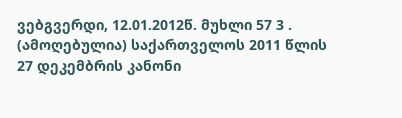ვებგვერდი, 12.01.2012წ. მუხლი 57 3 . (ამოღებულია) საქართველოს 2011 წლის 27 დეკემბრის კანონი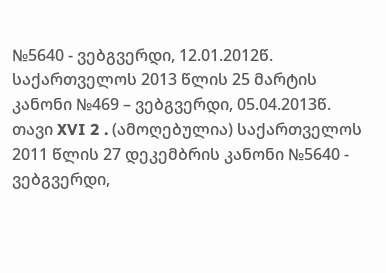№5640 - ვებგვერდი, 12.01.2012წ. საქართველოს 2013 წლის 25 მარტის კანონი №469 – ვებგვერდი, 05.04.2013წ. თავი XVI 2 . (ამოღებულია) საქართველოს 2011 წლის 27 დეკემბრის კანონი №5640 - ვებგვერდი,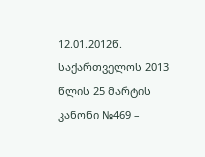12.01.2012წ. საქართველოს 2013 წლის 25 მარტის კანონი №469 –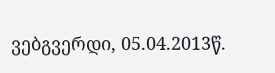ვებგვერდი, 05.04.2013წ.